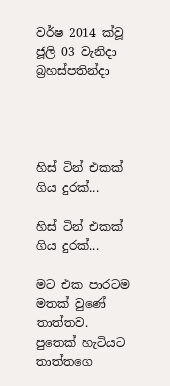වර්ෂ 2014 ක්වූ ජූලි 03 වැනිදා බ්‍රහස්පතින්දා




හිස් ටින් එකක් ගිය දුරක්...

හිස් ටින් එකක් ගිය දුරක්...

මට එක පාරටම මතක් වුණේ තාත්තව. පුතෙක් හැටියට තාත්තගෙ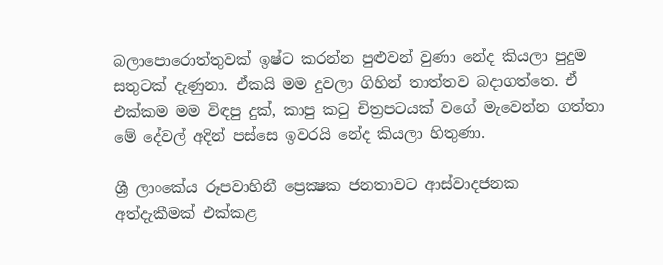බලාපොරොත්තුවක් ඉෂ්ට කරන්න පුළුවන් වුණා නේද කියලා පුදුම සතුටක් දැණුනා. ඒකයි මම දුවලා ගිහින් තාත්තව බදාගත්තෙ. ඒ එක්කම මම විඳපු දුක්, කාපු කටු චිත්‍රපටයක් වගේ මැවෙන්න ගත්තා මේ දේවල් අදින් පස්සෙ ඉවරයි නේද කියලා හිතුණා.

ශ්‍රී ලාංකේය රූපවාහිනී ප්‍රෙක්‍ෂක ජනතාවට ආස්වාදජනක අත්දැකීමක් එක්කළ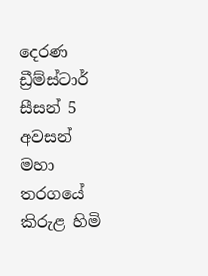දෙරණ ඩ්‍රීම්ස්ටාර් සීසන් 5 අවසන් මහා තරගයේ කිරුළ හිමි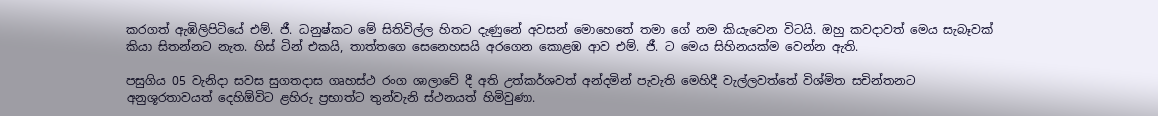කරගත් ඇඹිලිපිටියේ එම්. ජී. ධනුෂ්කට මේ සිතිවිල්ල හිතට දැණුනේ අවසන් මොහෙතේ තමා ගේ නම කියැවෙන විටයි. ඔහු කවදාවත් මෙය සැබෑවක් කියා සිතන්නට නැත. හිස් ටින් එකයි, තාත්තගෙ සෙනෙහසයි අරගෙන කොළඹ ආව එම්. ජී. ට මෙය සිහිනයක්ම වෙන්න ඇති.

පසුගිය 05 වැනිදා සවස සුගතදාස ගෘහස්ථ රංග ශාලාවේ දී අති උත්කර්ශවත් අන්දමින් පැවැති මෙහිදී වැල්ලවත්තේ විශ්මිත සචින්තනට අනුශූරතාවයත් දෙහිඕවිට ළහිරු ප්‍රභාත්ට තුන්වැනි ස්ථනයත් හිමිවුණා.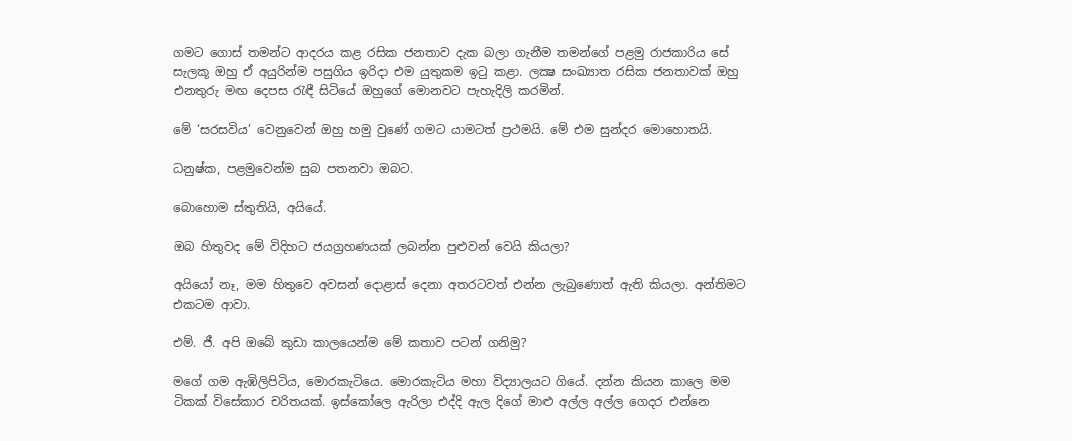ගමට ගොස් තමන්ට ආදරය කළ රසික ජනතාව දැක බලා ගැනීම තමන්ගේ පළමු රාජකාරිය සේ සැලකූ ඔහු ඒ අයුරින්ම පසුගිය ඉරිදා එම යුතුකම ඉටු කළා. ලක්‍ෂ සංඛ්‍යාත රසික ජනතාවක් ඔහු එනතුරු මඟ දෙපස රැඳී සිටියේ ඔහුගේ මොනවට පැහැදිලි කරමින්.

මේ ‘සරසවිය’ වෙනුවෙන් ඔහු හමු වුණේ ගමට යාමටත් ප්‍රථමයි. මේ එම සුන්දර මොහොතයි.

ධනුෂ්ක, පළමුවෙන්ම සුබ පතනවා ඔබට.

බොහොම ස්තුතියි, අයියේ.

ඔබ හිතුවද මේ විදිහට ජයග්‍රහණයක් ලබන්න පුළුවන් වෙයි කියලා?

අයියෝ නෑ, මම හිතුවෙ අවසන් දොළාස් දෙනා අතරටවත් එන්න ලැබුණොත් ඇති කියලා. අන්තිමට එකටම ආවා.

එම්. ජී. අපි ඔබේ කුඩා කාලයෙන්ම මේ කතාව පටන් ගනිමු?

මගේ ගම ඇඹිලිපිටිය, මොරකැටියෙ. මොරකැටිය මහා විද්‍යාලයට ගියේ. දන්න කියන කාලෙ මම ටිකක් විසේකාර චරිතයක්. ඉස්කෝලෙ ඇරිලා එද්දි ඇල දිගේ මාළු අල්ල අල්ල ගෙදර එන්නෙ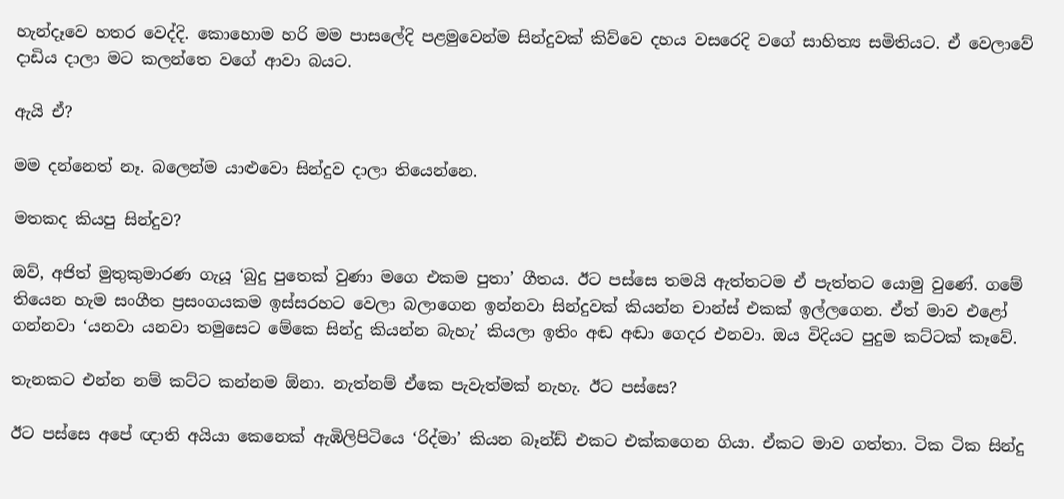හැන්දෑවෙ හතර වෙද්දි. කොහොම හරි මම පාසලේදි පළමුවෙන්ම සින්දුවක් කිව්වෙ දහය වසරෙදි වගේ සාහිත්‍ය සමිතියට. ඒ වෙලාවේ දාඩිය දාලා මට කලන්තෙ වගේ ආවා බයට.

ඇයි ඒ?

මම දන්නෙත් නෑ. බලෙන්ම යාළුවො සින්දුව දාලා තියෙන්නෙ.

මතකද කියපු සින්දුව?

ඔව්, අජිත් මුතුකුමාරණ ගැයූ ‘බුදු පුතෙක් වුණා මගෙ එකම පුතා’ ගීතය. ඊට පස්සෙ තමයි ඇත්තටම ඒ පැත්තට යොමු වුණේ. ගමේ තියෙන හැම සංගීත ප්‍රසංගයකම ඉස්සරහට වෙලා බලාගෙන ඉන්නවා සින්දුවක් කියන්න චාන්ස් එකක් ඉල්ලගෙන. ඒත් මාව එළෝ ගන්නවා ‘යනවා යනවා තමුසෙට මේකෙ සින්දු කියන්න බැහැ’ කියලා ඉතිං අඬ අඬා ගෙදර එනවා. ඔය විදියට පුදුම කට්ටක් කෑවේ.

තැනකට එන්න නම් කට්ට කන්නම ඕනා. නැත්නම් ඒකෙ පැවැත්මක් නැහැ. ඊට පස්සෙ?

ඊට පස්සෙ අපේ ඥාති අයියා කෙනෙක් ඇඹිලිපිටියෙ ‘රිද්මා’ කියන බෑන්ඩ් එකට එක්කගෙන ගියා. ඒකට මාව ගත්තා. ටික ටික සින්දු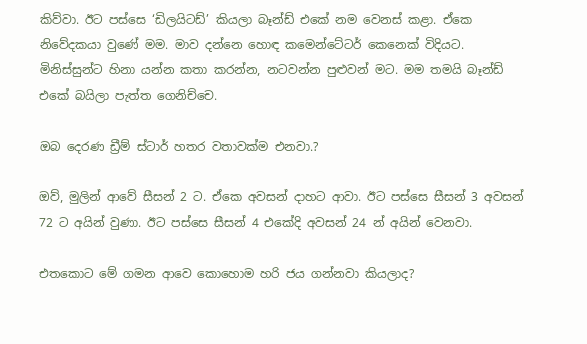කිව්වා. ඊට පස්සෙ ‘ඩිලයිටඩ්’ කියලා බෑන්ඩ් එකේ නම වෙනස් කළා. ඒකෙ නිවේදකයා වුණේ මම. මාව දන්නෙ හොඳ කමෙන්ටේටර් කෙනෙක් විදියට. මිනිස්සුන්ට හිනා යන්න කතා කරන්න, නටවන්න පුළුවන් මට. මම තමයි බෑන්ඩ් එකේ බයිලා පැත්ත ගෙනිච්චෙ.

ඔබ දෙරණ ඩ්‍රීම් ස්ටාර් හතර වතාවක්ම එනවා.?

ඔව්, මුලින් ආවේ සීසන් 2 ට. ඒකෙ අවසන් දාහට ආවා. ඊට පස්සෙ සීසන් 3 අවසන් 72 ට අයින් වුණා. ඊට පස්සෙ සීසන් 4 එකේදි අවසන් 24 න් අයින් වෙනවා.

එතකොට මේ ගමන ආවෙ කොහොම හරි ජය ගන්නවා කියලාද?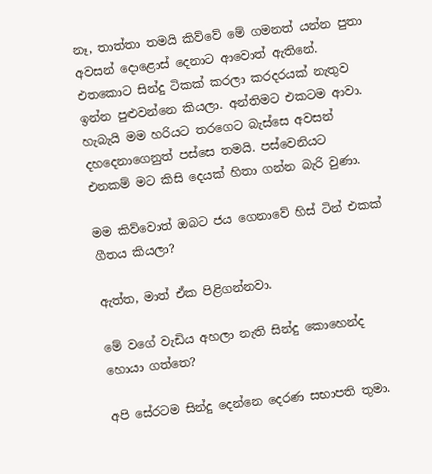නෑ, තාත්තා තමයි කිව්වේ මේ ගමනත් යන්න පුතා අවසන් දොළොස් දෙනාට ආවොත් ඇතිනේ. එතකොට සින්දු ටිකක් කරලා කරදරයක් නැතුව ඉන්න පුළුවන්නෙ කියලා. අන්තිමට එකටම ආවා. හැබැයි මම හරියට තරගෙට බැස්සෙ අවසන් දහදෙනාගෙනුත් පස්සෙ තමයි. පස්වෙනියට එනකම් මට කිසි දෙයක් හිතා ගන්න බැරි වුණා.

මම කිව්වොත් ඔබට ජය ගෙනාවේ හිස් ටින් එකක් ගීතය කියලා?

ඇත්ත, මාත් ඒක පිළිගන්නවා.

මේ වගේ වැඩිය අහලා නැති සින්දු කොහෙන්ද හොයා ගත්තෙ?

අපි සේරටම සින්දු දෙන්නෙ දෙරණ සභාපති තුමා.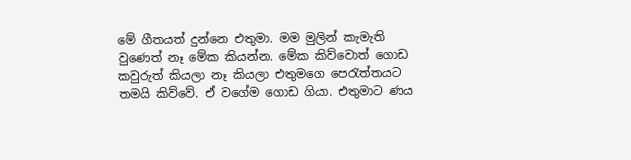මේ ගීතයත් දුන්නෙ එතුමා. මම මුලින් කැමැති වුණෙත් නෑ මේක කියන්න. මේක කිව්වොත් ගොඩ කවුරුත් කියලා නෑ කියලා එතුමගෙ පෙරැත්තයට තමයි කිව්වේ. ඒ වගේම ගොඩ ගියා. එතුමාට ණය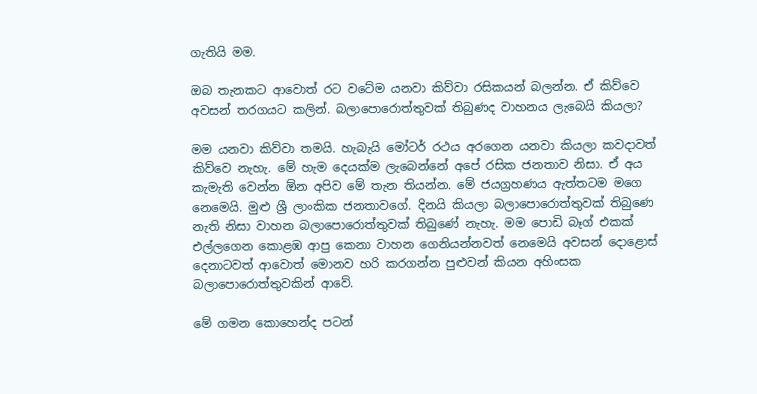ගැතියි මම.

ඔබ තැනකට ආවොත් රට වටේම යනවා කිව්වා රසිකයන් බලන්න. ඒ කිව්වෙ අවසන් තරගයට කලින්. බලාපොරොත්තුවක් තිබුණද වාහනය ලැබෙයි කියලා?

මම යනවා කිව්වා තමයි. හැබැයි මෝටර් රථය අරගෙන යනවා කියලා කවදාවත් කිව්වෙ නැහැ. මේ හැම දෙයක්ම ලැබෙන්නේ අපේ රසික ජනතාව නිසා. ඒ අය කැමැති වෙන්න ඕන අපිව මේ තැන තියන්න. මේ ජයග්‍රහණය ඇත්තටම මගෙ නෙමෙයි. මුළු ශ්‍රී ලාංකික ජනතාවගේ. දිනයි කියලා බලාපොරොත්තුවක් තිබුණෙ නැති නිසා වාහන බලාපොරොත්තුවක් තිබුණේ නැහැ. මම පොඩි බෑග් එකක් එල්ලගෙන කොළඹ ආපු කෙනා වාහන ගෙනියන්නවත් නෙමෙයි අවසන් දොළොස් දෙනාටවත් ආවොත් මොනව හරි කරගන්න පුළුවන් කියන අහිංසක බලාපොරොත්තුවකින් ආවේ.

මේ ගමන කොහෙන්ද පටන්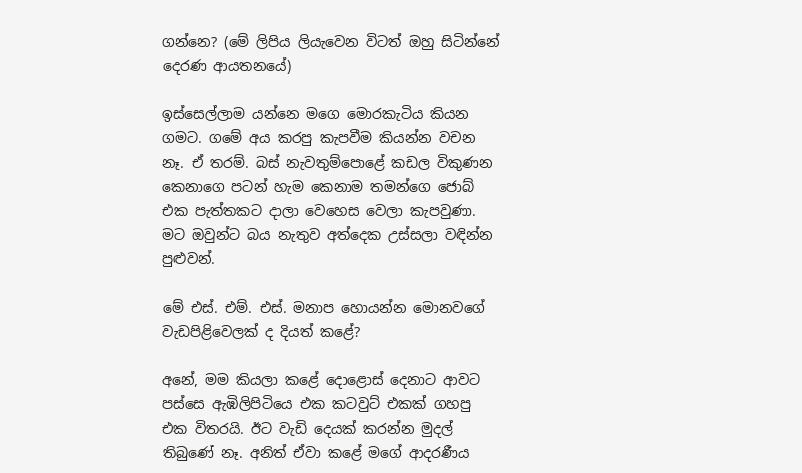ගන්නෙ? (මේ ලිපිය ලියැවෙන විටත් ඔහු සිටින්නේ දෙරණ ආයතනයේ)

ඉස්සෙල්ලාම යන්නෙ මගෙ මොරකැටිය කියන ගමට. ගමේ අය කරපු කැපවීම කියන්න වචන නෑ. ඒ තරම්. බස් නැවතුම්පොළේ කඩල විකුණන කෙනාගෙ පටන් හැම කෙනාම තමන්ගෙ ජොබ් එක පැත්තකට දාලා වෙහෙස වෙලා කැපවුණා. මට ඔවුන්ට බය නැතුව අත්දෙක උස්සලා වඳින්න පුළුවන්.

මේ එස්. එම්. එස්. මනාප හොයන්න මොනවගේ වැඩපිළිවෙලක් ද දියත් කළේ?

අනේ, මම කියලා කළේ දොළොස් දෙනාට ආවට පස්සෙ ඇඹිලිපිටියෙ එක කටවුට් එකක් ගහපු එක විතරයි. ඊට වැඩි දෙයක් කරන්න මුදල් තිබුණේ නෑ. අනිත් ඒවා කළේ මගේ ආදරණීය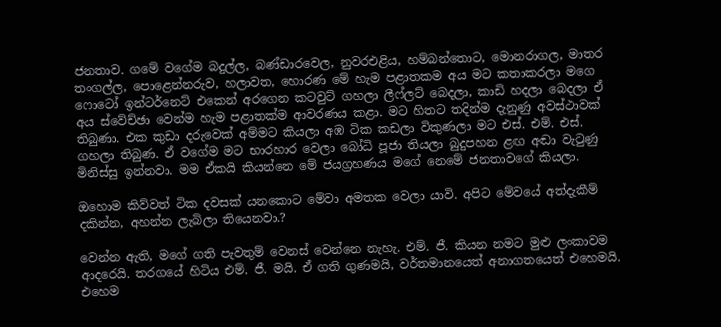ජනතාව. ගමේ වගේම බදුල්ල, බණ්ඩාරවෙල, නුවරඑළිය, හම්බන්තොට, මොනරාගල, මාතර තංගල්ල, පොළෙන්නරුව, හලාවත, හොරණ මේ හැම පළාතකම අය මට කතාකරලා මගෙ ෆොටෝ ඉන්ටර්නෙට් එකෙන් අරගෙන කටවුට් ගහලා ලීෆ්ලට් බෙදලා, කාඩි හදලා බෙදලා ඒ අය ස්වේච්ඡා වෙන්ම හැම පළාතක්ම ආවරණය කළා. මට හිතට තදින්ම දැනුණු අවස්ථාවක් තිබුණා. එක කුඩා දරුවෙක් අම්මට කියලා අඹ ටික කඩලා විකුණලා මට එස්. එම්. එස්. ගහලා තිබුණ. ඒ වගේම මට භාරහාර වෙලා බෝධි පූජා තියලා බුදුපහන ළඟ අඬා වැටුණු මිනිස්සු ඉන්නවා. මම ඒකයි කියන්නෙ මේ ජයග්‍රහණය මගේ නෙමේ ජනතාවගේ කියලා.

ඔහොම කිව්වත් ටික දවසක් යනකොට මේවා අමතක වෙලා යාවි. අපිට මේවයේ අත්දැකීම් දකින්න, අහන්න ලැබිලා තියෙනවා.?

වෙන්න ඇති, මගේ ගති පැවතුම් වෙනස් වෙන්නෙ නැහැ. එම්. ජී. කියන නමට මුළු ලංකාවම ආදරෙයි. තරගයේ හිටිය එම්. ජී. මයි. ඒ ගති ගුණමයි, වර්තමානයෙත් අනාගතයෙත් එහෙමයි. එහෙම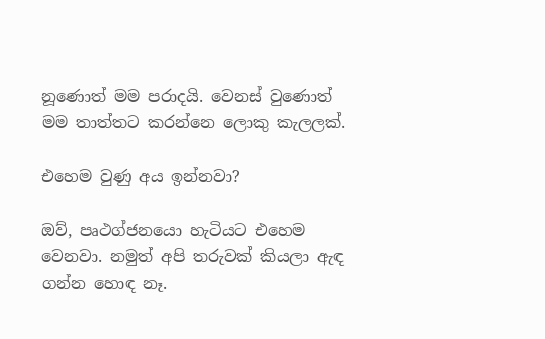නූණොත් මම පරාදයි. වෙනස් වුණොත් මම තාත්තට කරන්නෙ ලොකු කැලලක්.

එහෙම වුණු අය ඉන්නවා?

ඔව්, පෘථග්ජනයො හැටියට එහෙම වෙනවා. නමුත් අපි තරුවක් කියලා ඇඳ ගන්න හොඳ නෑ.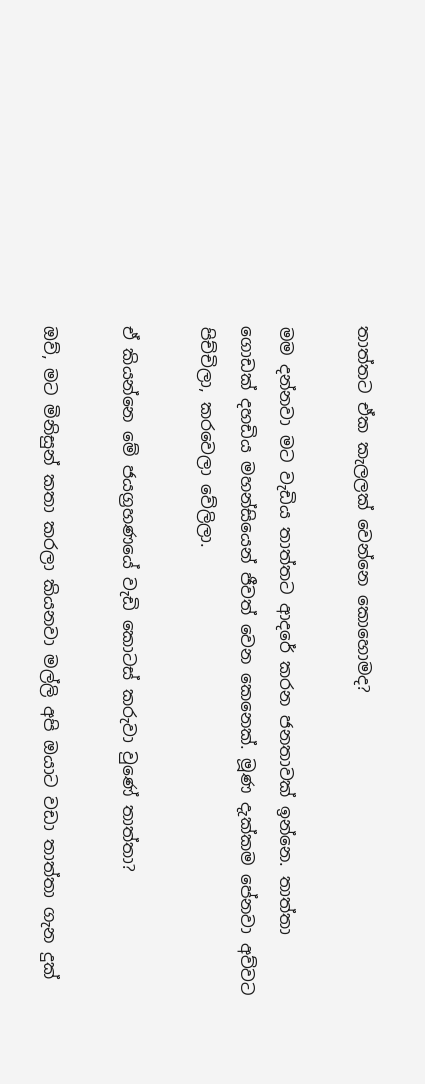තාත්තට ඒක කැලලක් වෙන්නෙ කොහොමද?

මම දන්නවා මට වැඩිය තාත්තට ආදරේ කරන ජනතාවක් ඉන්නෙ. තාත්තා ගොඩක් දහඩිය මහන්සියෙන් ජීවත් වෙන කෙනෙක්. මූණ දැක්කම පේනවා අව්වට පිච්චිලා, කරවෙලා වේලිලා.

ඒ කියන්නෙ මේ ජයග්‍රහණයේ වැඩි කොටස් කරුවා වුණේ තාත්තා?

ඔව්, මට මිනිසුන් කතා කරලා කියනවා මල්ලි අපි ඔයාට වඩා තාත්තා ගැන දුක්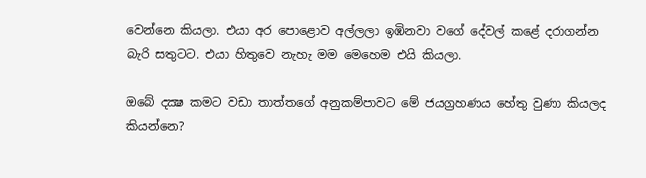වෙන්නෙ කියලා. එයා අර පොළොව අල්ලලා ඉඹිනවා වගේ දේවල් කළේ දරාගන්න බැරි සතුටට. එයා හිතුවෙ නැහැ මම මෙහෙම එයි කියලා.

ඔබේ දක්‍ෂ කමට වඩා තාත්තගේ අනුකම්පාවට මේ ජයග්‍රහණය හේතු වුණා කියලද කියන්නෙ?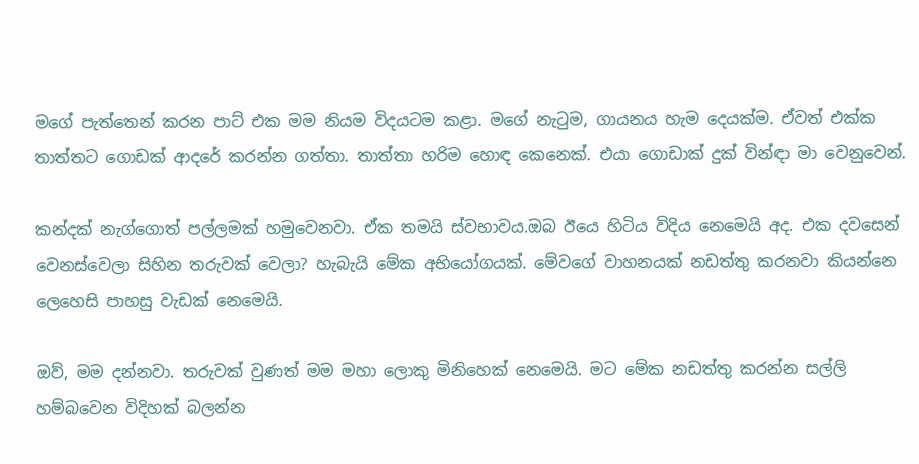මගේ පැත්තෙන් කරන පාට් එක මම නියම විදයටම කළා. මගේ නැටුම, ගායනය හැම දෙයක්ම. ඒවත් එක්ක තාත්තට ගොඩක් ආදරේ කරන්න ගත්තා. තාත්තා හරිම හොඳ කෙනෙක්. එයා ගොඩාක් දුක් වින්ඳා මා වෙනුවෙන්.

කන්දක් නැග්ගොත් පල්ලමක් හමුවෙනවා. ඒක තමයි ස්වභාවය.ඔබ ඊයෙ හිටිය විදිය නෙමෙයි අද. එක දවසෙන් වෙනස්වෙලා සිහින තරුවක් වෙලා? හැබැයි මේක අභියෝගයක්. මේවගේ වාහනයක් නඩත්තු කරනවා කියන්නෙ ලෙහෙසි පාහසු වැඩක් නෙමෙයි.

ඔව්, මම දන්නවා. තරුවක් වුණත් මම මහා ලොකු මිනිහෙක් නෙමෙයි. මට මේක නඩත්තු කරන්න සල්ලි හම්බවෙන විදිහක් බලන්න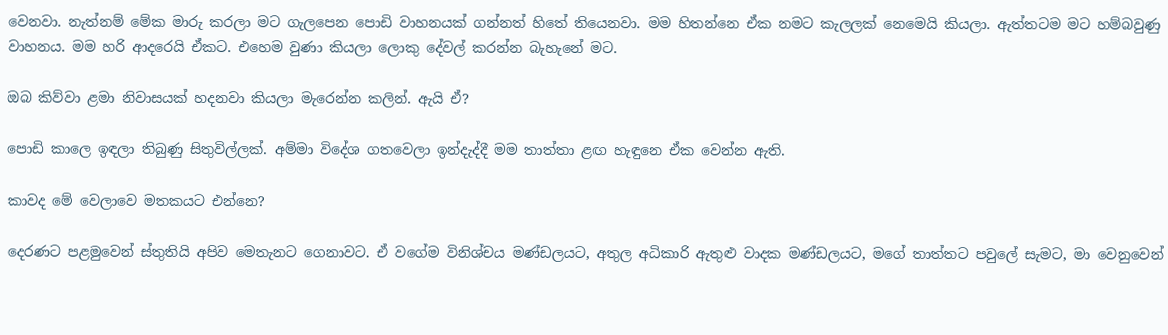වෙනවා. නැත්නම් මේක මාරු කරලා මට ගැලපෙන පොඩි වාහනයක් ගන්නත් හිතේ තියෙනවා. මම හිතන්නෙ ඒක නමට කැලලක් නෙමෙයි කියලා. ඇත්තටම මට හම්බවුණු වාහනය. මම හරි ආදරෙයි ඒකට. එහෙම වුණා කියලා ලොකු දේවල් කරන්න බැහැනේ මට.

ඔබ කිව්වා ළමා නිවාසයක් හදනවා කියලා මැරෙන්න කලින්. ඇයි ඒ?

පොඩි කාලෙ ඉඳලා තිබුණු සිතුවිල්ලක්. අම්මා විදේශ ගතවෙලා ඉන්දැද්දී මම තාත්තා ළඟ හැඳුනෙ ඒක වෙන්න ඇති.

කාවද මේ වෙලාවෙ මතකයට එන්නෙ?

දෙරණට පළමුවෙන් ස්තුතියි අපිව මෙතැනට ගෙනාවට. ඒ වගේම විනිශ්චය මණ්ඩලයට, අතුල අධිකාරි ඇතුළු වාදක මණ්ඩලයට, මගේ තාත්තට පවුලේ සැමට, මා වෙනුවෙන්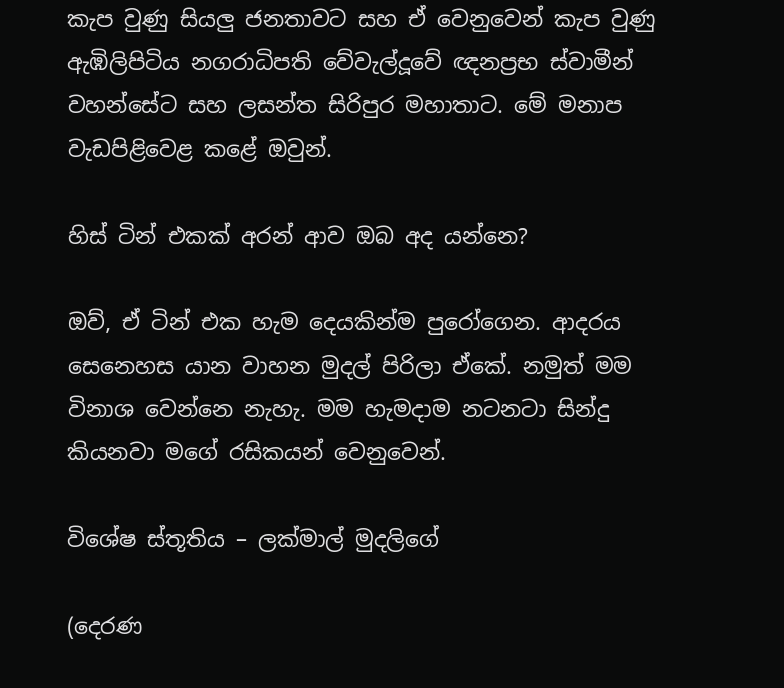කැප වුණු සියලු ජනතාවට සහ ඒ වෙනුවෙන් කැප වුණු ඇඹිලිපිටිය නගරාධිපති වේවැල්දූවේ ඥනප්‍රභ ස්වාමීන් වහන්සේට සහ ලසන්ත සිරිපුර මහාතාට. මේ මනාප වැඩපිළිවෙළ කළේ ඔවුන්.

හිස් ටින් එකක් අරන් ආව ඔබ අද යන්නෙ?

ඔව්, ඒ ටින් එක හැම දෙයකින්ම පුරෝගෙන. ආදරය සෙනෙහස යාන වාහන මුදල් පිරිලා ඒකේ. නමුත් මම විනාශ වෙන්නෙ නැහැ. මම හැමදාම නටනටා සින්දු කියනවා මගේ රසිකයන් වෙනුවෙන්.

විශේෂ ස්තූතිය – ලක්මාල් මුදලිගේ

(දෙරණ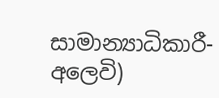සාමාන්‍යාධිකාරී- අලෙවි)